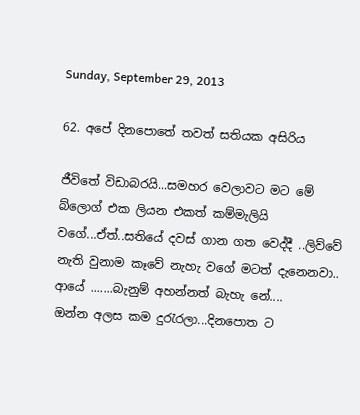Sunday, September 29, 2013

62. අපේ දිනපොතේ තවත් සතියක අසිරිය

ජීවිතේ විඩාබරයි...සමහර වෙලාවට මට මේ බ්ලොග් එක ලියන එකත් කම්මැලියි වගේ...ඒත්..සතියේ දවස් ගාන ගත වෙද්දී ..ලිව්වේ නැති වුනාම කෑවේ නැහැ වගේ මටත් දැනෙනවා..
ආයේ .......බැනුම් අහන්නත් බැහැ නේ....
ඔන්න අලස කම දුරැරලා...දිනපොත ට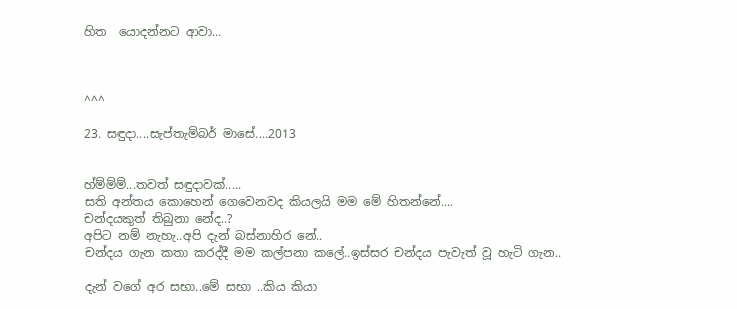හිත  යොදන්නට ආවා...



^^^

23. සඳුදා....සැප්තැම්බර් මාසේ....2013


හ්ම්ම්ම්...තවත් සඳුදාවක්.....
සති අන්තය කොහෙන් ගෙවෙනවද කියලයි මම මේ හිතන්නේ....
චන්දයකුත් තිබුනා නේද..?
අපිට නම් නැහැ..අපි දැන් බස්නාහිර නේ..
චන්දය ගැන කතා කරද්දී මම කල්පනා කලේ..ඉස්සර චන්දය පැවැත් වූ හැටි ගැන..

දැන් වගේ අර සභා..මේ සභා ..කිය කියා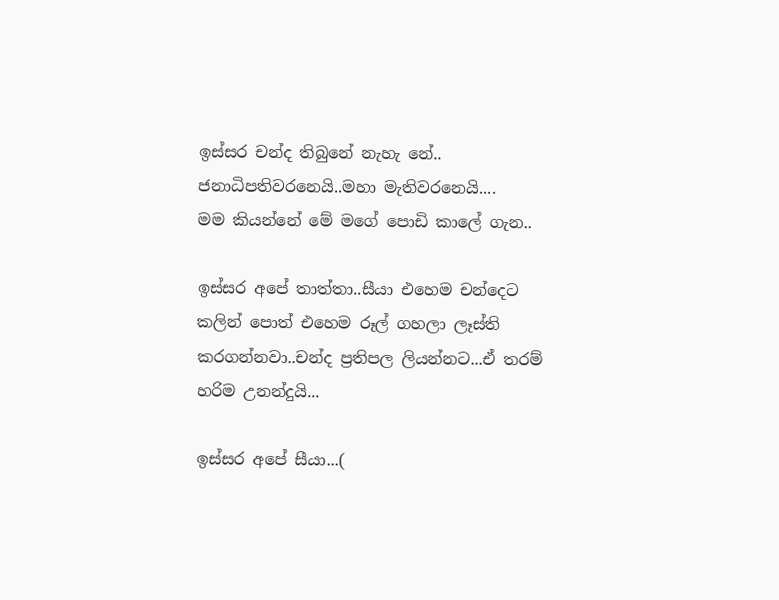ඉස්සර චන්ද තිබුනේ නැහැ නේ..
ජනාධිපතිවරනෙයි..මහා මැතිවරනෙයි....
මම කියන්නේ මේ මගේ පොඩි කාලේ ගැන..

ඉස්සර අපේ තාත්තා..සීයා එහෙම චන්දෙට කලින් පොත් එහෙම රූල් ගහලා ලෑස්ති කරගන්නවා..චන්ද ප්‍රතිපල ලියන්නට...ඒ තරම් හරිම උනන්දුයි...

ඉස්සර අපේ සීයා...(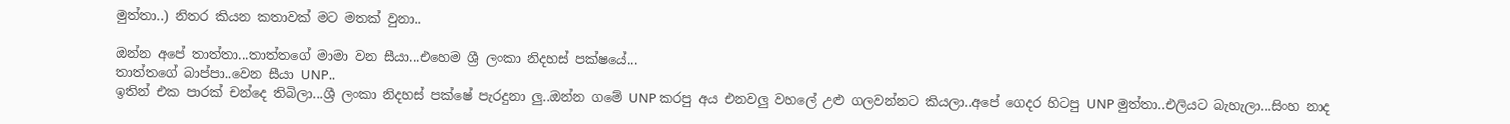මුත්තා..) නිතර කියන කතාවක් මට මතක් වුනා..

ඔන්න අපේ තාත්තා...තාත්තගේ මාමා වන සීයා...එහෙම ශ්‍රී ලංකා නිදහස් පක්ෂයේ...
තාත්තගේ බාප්පා..වෙන සීයා UNP..
ඉතින් එක පාරක් චන්දෙ තිබිලා...ශ්‍රී ලංකා නිදහස් පක්ෂේ පැරදුනා ලු..ඔන්න ගමේ UNP කරපු අය එනවලු වහලේ උළු ගලවන්නට කියලා..අපේ ගෙදර හිටපු UNP මුත්තා..එලියට බැහැලා...සිංහ නාද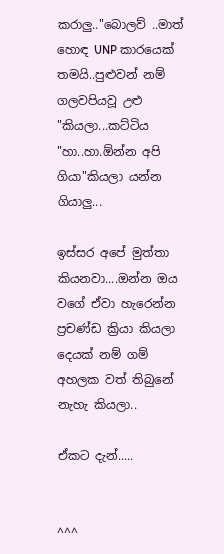කරාලු.."බොලව් ..මාත් හොඳ UNP කාරයෙක් තමයි..පුළුවන් නම් ගලවපියවූ උළු "කියලා...කට්ටිය "හා..හා.ඕන්න අපි ගියා"කියලා යන්න ගියාලු...

ඉස්සර අපේ මුත්තා කියනවා....ඔන්න ඔය වගේ ඒවා හැරෙන්න ප්‍රචණ්ඩ ක්‍රියා කියලා දෙයක් නම් ගම් අහලක වත් තිබුනේ නැහැ කියලා..

ඒකට දැන්.....


^^^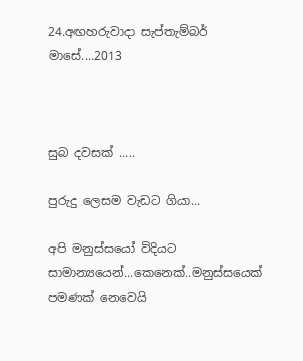24.අඟහරුවාදා සැප්තැම්බර් මාසේ....2013



සුබ දවසක් .....

පුරුදු ලෙසම වැඩට ගියා...

අපි මනුස්සයෝ විදියට සාමාන්‍යයෙන්...කෙනෙක්..මනුස්සයෙක් පමණක් නෙවෙයි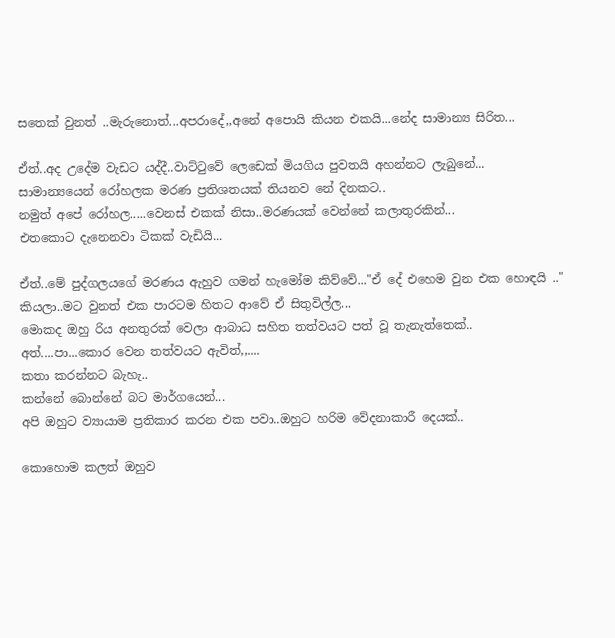සතෙක් වුනත් ..මැරුනොත්...අපරාදේ,,අනේ අපොයි කියන එකයි...නේද සාමාන්‍ය සිරිත...

ඒත්..අද උදේම වැඩට යද්දී..වාට්ටුවේ ලෙඩෙක් මියගිය පුවතයි අහන්නට ලැබුනේ...
සාමාන්‍යයෙන් රෝහලක මරණ ප්‍රතිශතයක් තියනව නේ දිනකට..
නමුත් අපේ රෝහල.....වෙනස් එකක් නිසා..මරණයක් වෙන්නේ කලාතුරකින්...
එතකොට දැනෙනවා ටිකක් වැඩියි...

ඒත්..මේ පුද්ගලයගේ මරණය ඇහුව ගමන් හැමෝම කිව්වේ..."ඒ දේ එහෙම වුන එක හොඳයි .."  කියලා..මට වුනත් එක පාරටම හිතට ආවේ ඒ සිතුවිල්ල...
මොකද ඔහු රිය අනතුරක් වෙලා ආබාධ සහිත තත්වයට පත් වූ තැනැත්තෙක්..
අත්....පා...කොර වෙන තත්වයට ඇවිත්,,....
කතා කරන්නට බැහැ..
කන්නේ බොන්නේ බට මාර්ගයෙන්...
අපි ඔහුට ව්‍යායාම ප්‍රතිකාර කරන එක පවා..ඔහුට හරිම වේදනාකාරී දෙයක්..

කොහොම කලත් ඔහුව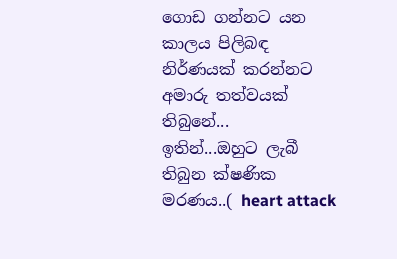ගොඩ ගන්නට යන කාලය පිලිබඳ නිර්ණයක් කරන්නට අමාරු තත්වයක් තිබුනේ...
ඉතින්...ඔහුට ලැබී තිබුන ක්ෂණික මරණය..( heart attack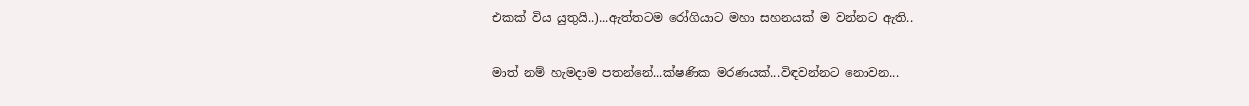එකක් විය යුතුයි..)...ඇත්තටම රෝගියාට මහා සහනයක් ම වන්නට ඇති..

මාත් නම් හැමදාම පතන්නේ...ක්ෂණික මරණයක්...විඳවන්නට නොවන...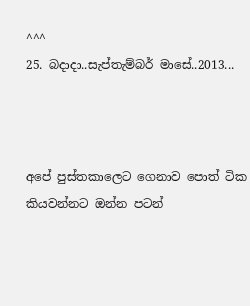^^^
25. බදාදා..සැප්තැම්බර් මාසේ..2013...



අපේ පුස්තකාලෙට ගෙනාව පොත් ටික කියවන්නට ඔන්න පටන්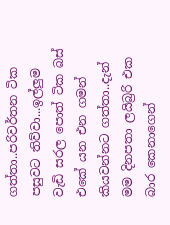ගත්තා..පරිවර්තන ටික පසුවට තිව්වා...ඉල්ලුම වැඩි සරල පොත් ටික බස් එකේ යන එන ගමන් කියවන්නට ගත්තා..දැන් මම දිනපතා ලයිබ්‍රරි එක බාර කෙනාගෙන්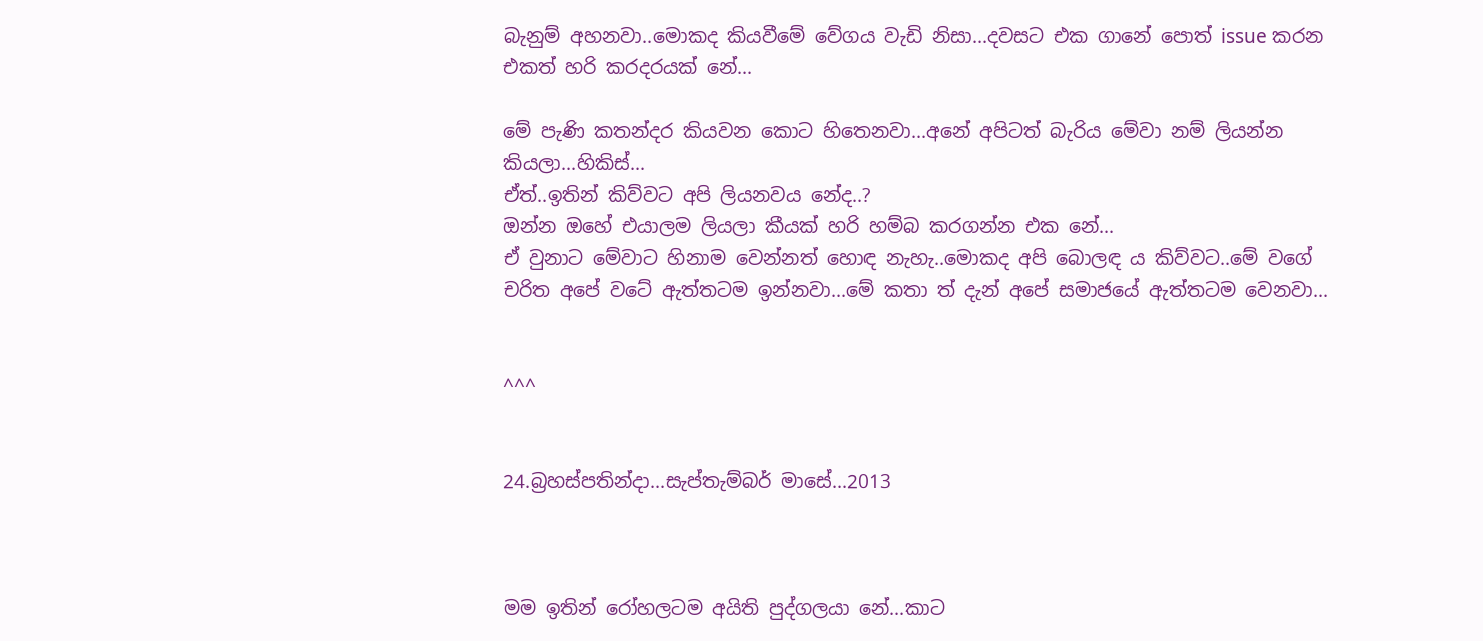බැනුම් අහනවා..මොකද කියවීමේ වේගය වැඩි නිසා...දවසට එක ගානේ පොත් issue කරන එකත් හරි කරදරයක් නේ...

මේ පැණි කතන්දර කියවන කොට හිතෙනවා...අනේ අපිටත් බැරිය මේවා නම් ලියන්න කියලා...හිකිස්...
ඒත්..ඉතින් කිව්වට අපි ලියනවය නේද..?
ඔන්න ඔහේ එයාලම ලියලා කීයක් හරි හම්බ කරගන්න එක නේ...
ඒ වුනාට මේවාට හිනාම වෙන්නත් හොඳ නැහැ..මොකද අපි බොලඳ ය කිව්වට..මේ වගේ චරිත අපේ වටේ ඇත්තටම ඉන්නවා...මේ කතා ත් දැන් අපේ සමාජයේ ඇත්තටම වෙනවා...


^^^


24.බ්‍රහස්පතින්දා...සැප්තැම්බර් මාසේ...2013



මම ඉතින් රෝහලටම අයිති පුද්ගලයා නේ...කාට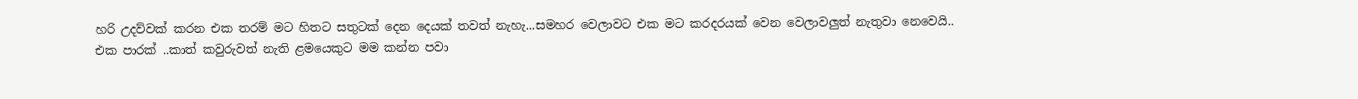හරි උදව්වක් කරන එක තරම් මට හිතට සතුටක් දෙන දෙයක් තවත් නැහැ...සමහර වෙලාවට එක මට කරදරයක් වෙන වෙලාවලුත් නැතුවා නෙවෙයි..
එක පාරක් ..කාත් කවුරුවත් නැති ළමයෙකුට මම කන්න පවා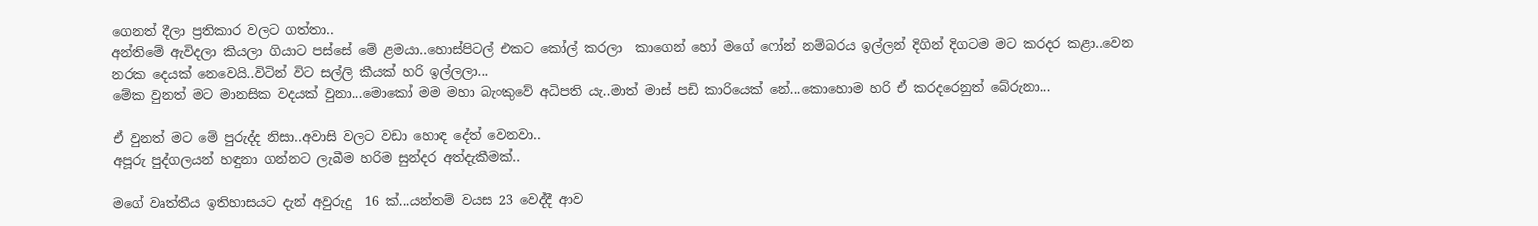ගෙනත් දීලා ප්‍රතිකාර වලට ගත්තා..
අන්තිමේ ඇවිදලා කියලා ගියාට පස්සේ මේ ළමයා..හොස්පිටල් එකට කෝල් කරලා  කාගෙන් හෝ මගේ ෆෝන් නම්බරය ඉල්ලන් දිගින් දිගටම මට කරදර කළා..වෙන නරක දෙයක් නෙවෙයි..විටින් විට සල්ලි කීයක් හරි ඉල්ලලා...
මේක වුනත් මට මානසික වදයක් වුනා...මොකෝ මම මහා බැංකුවේ අධිපති යැ..මාත් මාස් පඩි කාරියෙක් නේ...කොහොම හරි ඒ කරදරෙනුත් බේරුනා...

ඒ වුනත් මට මේ පුරුද්ද නිසා..අවාසි වලට වඩා හොඳ දේත් වෙනවා..
අපූරු පුද්ගලයන් හඳුනා ගන්නට ලැබීම හරිම සුන්දර අත්දැකීමක්..

මගේ වෘත්තීය ඉතිහාසයට දැන් අවුරුදු  16 ක්...යන්තම් වයස 23 වෙද්දී ආව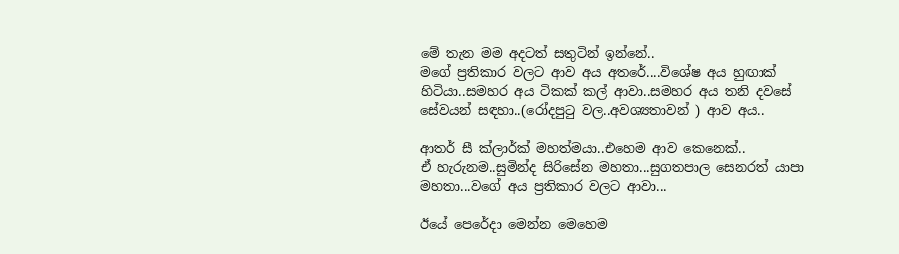මේ තැන මම අදටත් සතුටින් ඉන්නේ..
මගේ ප්‍රතිකාර වලට ආව අය අතරේ....විශේෂ අය හුඟාක් හිටියා..සමහර අය ටිකක් කල් ආවා..සමහර අය තනි දවසේ සේවයන් සඳහා..(රෝදපුටු වල..අවශ්‍යතාවන් ) ආව අය..

ආතර් සී ක්ලාර්ක් මහත්මයා..එහෙම ආව කෙනෙක්..
ඒ හැරුනම..සුමින්ද සිරිසේන මහතා...සුගතපාල සෙනරත් යාපා මහතා...වගේ අය ප්‍රතිකාර වලට ආවා...

ඊයේ පෙරේදා මෙන්න මෙහෙම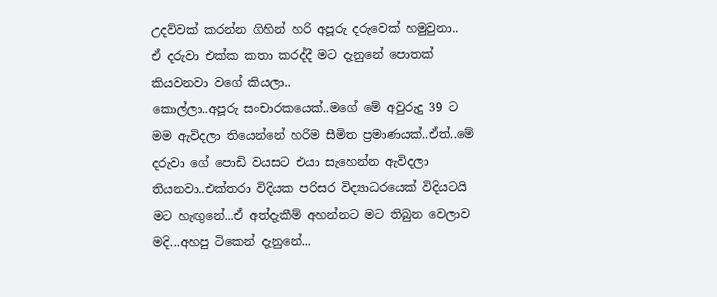උදව්වක් කරන්න ගිහින් හරි අපූරු දරුවෙක් හමුවුනා..
ඒ දරුවා එක්ක කතා කරද්දී මට දැනුනේ පොතක් කියවනවා වගේ කියලා..
කොල්ලා..අපූරු සංචාරකයෙක්..මගේ මේ අවුරුදු 39 ට මම ඇවිදලා තියෙන්නේ හරිම සීමිත ප්‍රමාණයක්..ඒත්..මේ දරුවා ගේ පොඩි වයසට එයා සැහෙන්න ඇවිදලා තියනවා..එක්තරා විදියක පරිසර විද්‍යාධරයෙක් විදියටයි මට හැඟුනේ...ඒ අත්දැකීම් අහන්නට මට තිබුන වෙලාව මදි...අහපු ටිකෙන් දැනුනේ...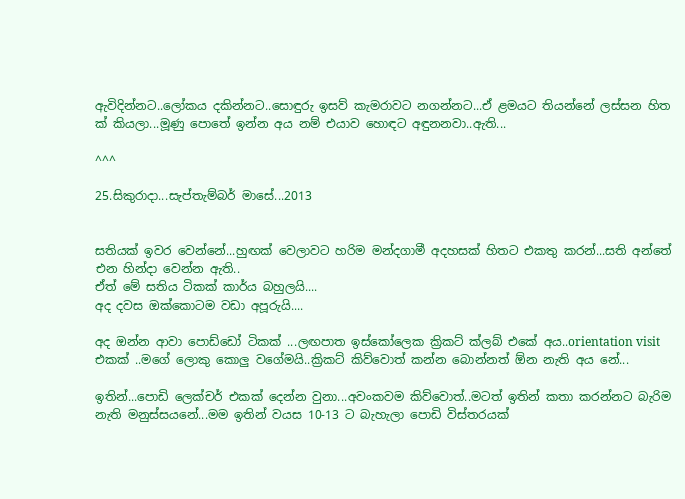ඇවිදින්නට..ලෝකය දකින්නට..සොඳුරු ඉසව් කැමරාවට නගන්නට...ඒ ළමයට තියන්නේ ලස්සන හිත ක් කියලා...මූණු පොතේ ඉන්න අය නම් එයාව හොඳට අඳුනනවා..ඇති...

^^^

25.සිකුරාදා...සැප්තැම්බර් මාසේ...2013


සතියක් ඉවර වෙන්නේ...හුඟක් වෙලාවට හරිම මන්දගාමී අදහසක් හිතට එකතු කරන්...සති අන්තේ එන හින්දා වෙන්න ඇති..
ඒත් මේ සතිය ටිකක් කාර්ය බහුලයි....
අද දවස ඔක්කොටම වඩා අපූරුයි....

අද ඔන්න ආවා පොඩ්ඩෝ ටිකක් ...ලඟපාත ඉස්කෝලෙක ක්‍රිකට් ක්ලබ් එකේ අය..orientation visit එකක් ..මගේ ලොකු කොලු වගේමයි..ක්‍රිකට් කිව්වොත් කන්න බොන්නත් ඕන නැති අය නේ...

ඉතින්...පොඩි ලෙක්චර් එකක් දෙන්න වුනා...අවංකවම කිව්වොත්..මටත් ඉතින් කතා කරන්නට බැරිම නැති මනුස්සයනේ...මම ඉතින් වයස 10-13 ට බැහැලා පොඩි විස්තරයක්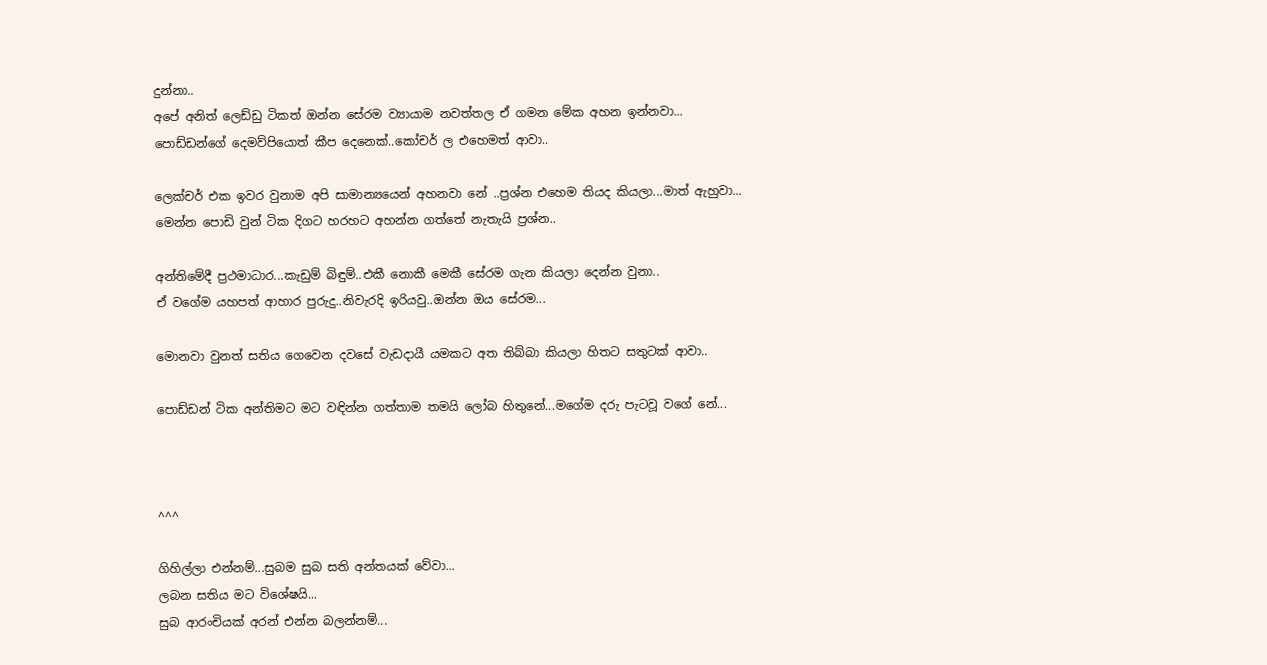දුන්නා..
අපේ අනිත් ලෙඩ්ඩු ටිකත් ඔන්න සේරම ව්‍යායාම නවත්තල ඒ ගමන මේක අහන ඉන්නවා...
පොඩ්ඩන්ගේ දෙමව්පියොත් කීප දෙනෙක්..කෝචර් ල එහෙමත් ආවා..

ලෙක්චර් එක ඉවර වුනාම අපි සාමාන්‍යයෙන් අහනවා නේ ..ප්‍රශ්න එහෙම තියද කියලා...මාත් ඇහුවා...
මෙන්න පොඩි වුන් ටික දිගට හරහට අහන්න ගත්තේ නැතැයි ප්‍රශ්න..

අන්තිමේදී ප්‍රථමාධාර...කැඩුම් බිඳුම්..එකී නොකී මෙකී සේරම ගැන කියලා දෙන්න වුනා..
ඒ වගේම යහපත් ආහාර පුරුදු..නිවැරදි ඉරියවු..ඔන්න ඔය සේරම...

මොනවා වුනත් සතිය ගෙවෙන දවසේ වැඩදායී යමකට අත තිබ්බා කියලා හිතට සතුටක් ආවා..

පොඩ්ඩන් ටික අන්තිමට මට වඳින්න ගත්තාම තමයි ලෝබ හිතුනේ...මගේම දරු පැටවූ වගේ නේ...



^^^

ගිහිල්ලා එන්නම්...සුබම සුබ සති අන්තයක් වේවා...
ලබන සතිය මට විශේෂයි...
සුබ ආරංචියක් අරන් එන්න බලන්නම්...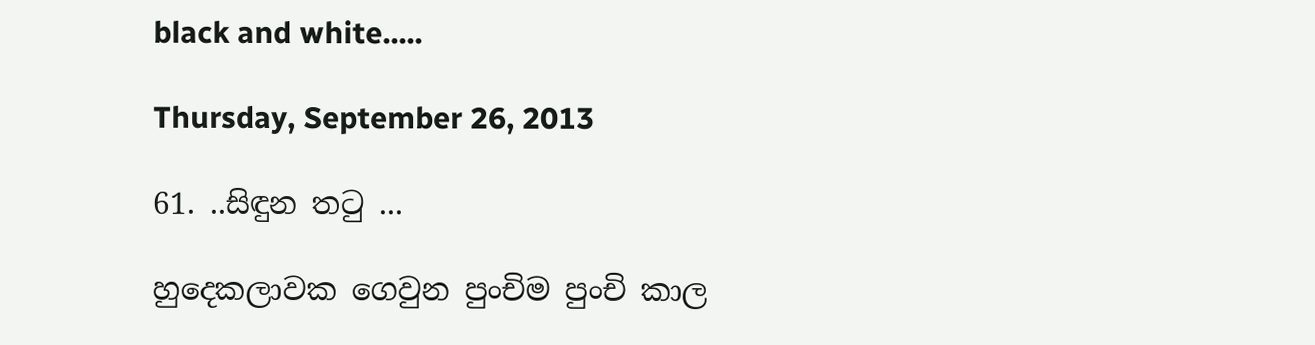black and white.....

Thursday, September 26, 2013

61. ..සිඳුන තටු ...

හුදෙකලාවක ගෙවුන පුංචිම පුංචි කාල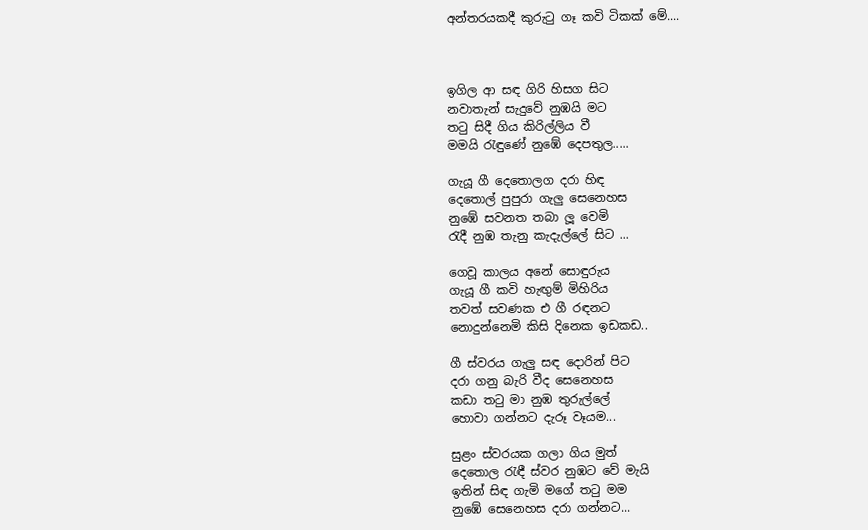අන්තරයකදී කුරුටු ගෑ කවි ටිකක් මේ....



ඉගිල ආ සඳ ගිරි හිසග සිට
නවාතැන් සැදුවේ නුඹයි මට
තටු සිදී ගිය කිරිල්ලිය වී
මමයි රැඳුණේ නුඹේ දෙපතුල.....

ගැයූ ගී දෙතොලග දරා හිඳ
දෙතොල් පුපුරා ගැලු සෙනෙහස
නුඹේ සවනත තබා ලූ වෙමි
රැදී නුඹ තැනු කැදැල්ලේ සිට ...

ගෙවූ කාලය අනේ සොඳුරුය
ගැයූ ගී කවි හැඟුම් මිහිරිය
තවත් සවණක එ ගී රඳනට
නොදුන්නෙමි කිසි දිනෙක ඉඩකඩ..

ගී ස්වරය ගැලු සඳ දොරින් පිට
දරා ගනු බැරි වීද සෙනෙහස
කඩා තටු මා නුඹ තුරුල්ලේ
හොවා ගන්නට දැරූ වෑයම...

සුළං ස්වරයක ගලා ගිය මුත්
දෙතොල රැඳී ස්වර නුඹට වේ මැයි
ඉතින් සිඳ ගැමි මගේ තටු මම
නුඹේ සෙනෙහස දරා ගන්නට...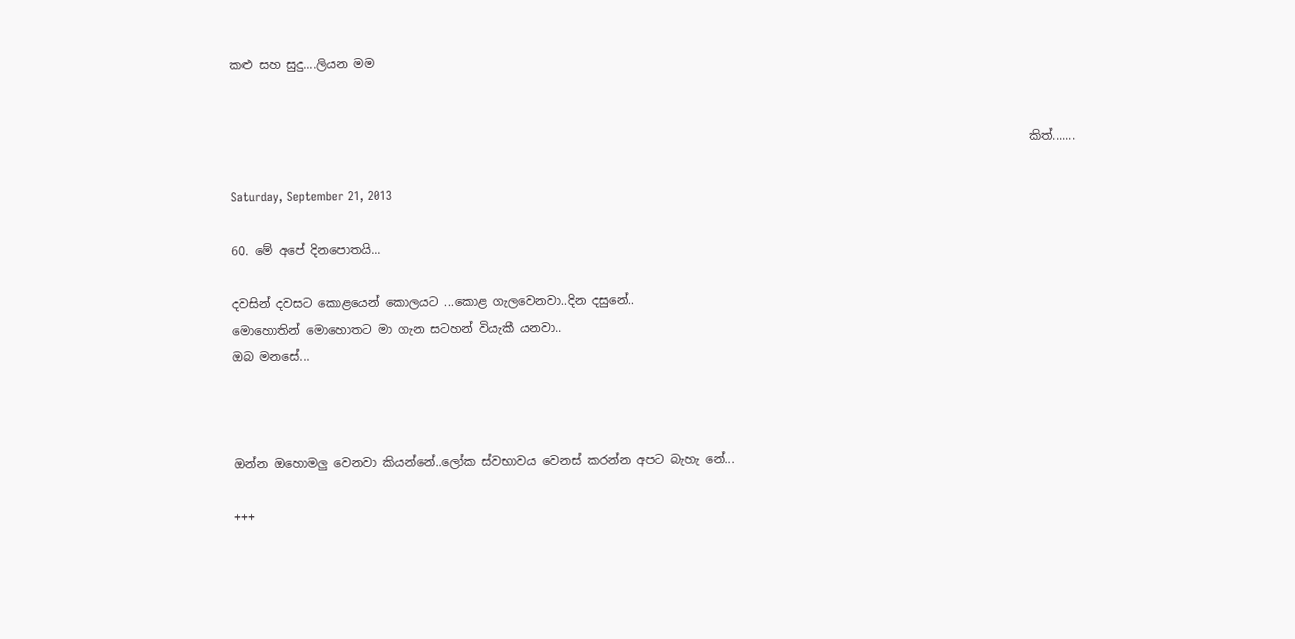කළු සහ සුදු....ලියන මම


                                                                                                                                     කිත්.......

Saturday, September 21, 2013

60. මේ අපේ දිනපොතයි...

දවසින් දවසට කොළයෙන් කොලයට ...කොළ ගැලවෙනවා..දින දසුනේ..
මොහොතින් මොහොතට මා ගැන සටහන් වියැකී යනවා..
ඔබ මනසේ...



ඔන්න ඔහොමලු වෙනවා කියන්නේ..ලෝක ස්වභාවය වෙනස් කරන්න අපට බැහැ නේ...

+++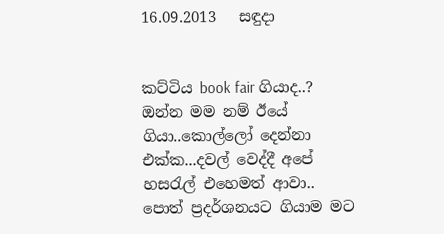16.09.2013   සඳුදා


කට්ටිය book fair ගියාද..?
ඔන්න මම නම් ඊයේ ගියා..කොල්ලෝ දෙන්නා එක්ක...දවල් වෙද්දී අපේ හසරැල් එහෙමත් ආවා..
පොත් ප්‍රදර්ශනයට ගියාම මට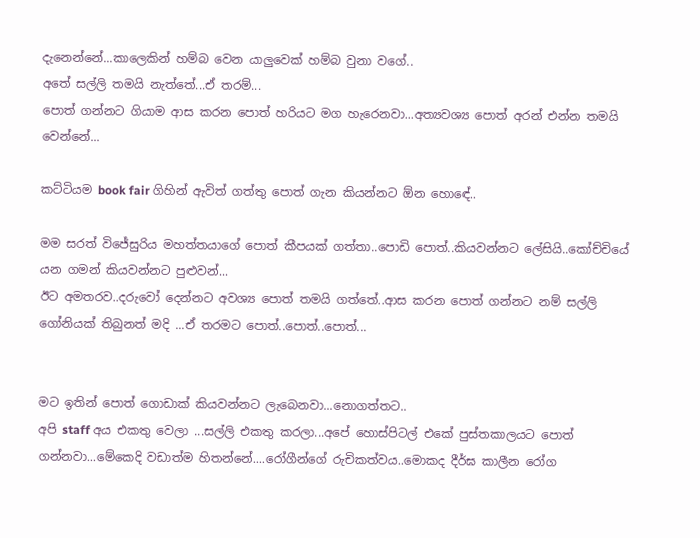දැනෙන්නේ...කාලෙකින් හම්බ වෙන යාලුවෙක් හම්බ වුනා වගේ..
අතේ සල්ලි තමයි නැත්තේ...ඒ තරම්...
පොත් ගන්නට ගියාම ආස කරන පොත් හරියට මග හැරෙනවා...අත්‍යවශ්‍ය පොත් අරන් එන්න තමයි වෙන්නේ...

කට්ටියම book fair ගිහින් ඇවිත් ගත්තු පොත් ගැන කියන්නට ඕන හොඳේ..

මම සරත් විජේසුරිය මහත්තයාගේ පොත් කීපයක් ගත්තා..පොඩි පොත්..කියවන්නට ලේසියි..කෝච්චියේ යන ගමන් කියවන්නට පුළුවන්...
ඊට අමතරව..දරුවෝ දෙන්නට අවශ්‍ය පොත් තමයි ගත්තේ..ආස කරන පොත් ගන්නට නම් සල්ලි ගෝනියක් තිබුනත් මදි ...ඒ තරමට පොත්..පොත්..පොත්...


මට ඉතින් පොත් ගොඩාක් කියවන්නට ලැබෙනවා...නොගත්තට..
අපි staff අය එකතු වෙලා ...සල්ලි එකතු කරලා...අපේ හොස්පිටල් එකේ පුස්තකාලයට පොත් ගන්නවා...මේකෙදි වඩාත්ම හිතන්නේ....රෝගීන්ගේ රුචිකත්වය..මොකද දීර්ඝ කාලීන රෝග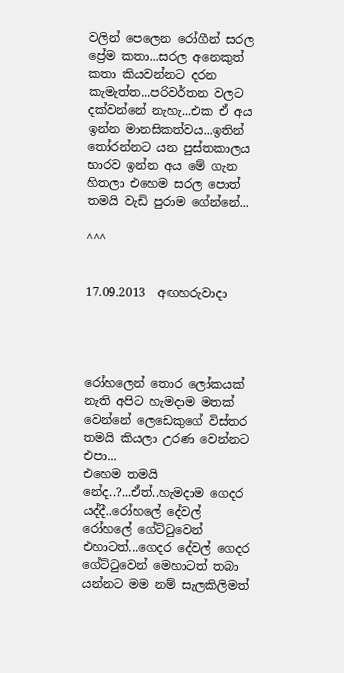වලින් පෙලෙන රෝගීන් සරල ප්‍රේම කතා...සරල අනෙකුත් කතා කියවන්නට දරන කැමැත්ත...පරිවර්තන වලට දක්වන්නේ නැහැ...එක ඒ අය ඉන්න මානසිකත්වය...ඉතින් තෝරන්නට යන පුස්තකාලය භාරව ඉන්න අය මේ ගැන හිතලා එහෙම සරල පොත් තමයි වැඩි පුරාම ගේන්නේ...

^^^


17.09.2013  අඟහරුවාදා




රෝහලෙන් තොර ලෝකයක් නැති අපිට හැමදාම මතක් වෙන්නේ ලෙඩෙකුගේ විස්තර තමයි කියලා උරණ වෙන්නට එපා...
එහෙම තමයි නේද..?...ඒත්..හැමදාම ගෙදර යද්දී..රෝහලේ දේවල් රෝහලේ ගේට්ටුවෙන් එහාටත්...ගෙදර දේවල් ගෙදර ගේට්ටුවෙන් මෙහාටත් තබා යන්නට මම නම් සැලකිලිමත්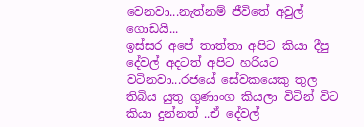වෙනවා...නැත්නම් ජීවිතේ අවුල් ගොඩයි...
ඉස්සර අපේ තාත්තා අපිට කියා දීපු දේවල් අදටත් අපිට හරියට වටිනවා...රජයේ සේවකයෙකු තුල තිබිය යුතු ගුණාංග කියලා විටින් විට කියා දුන්නත් ..ඒ දේවල්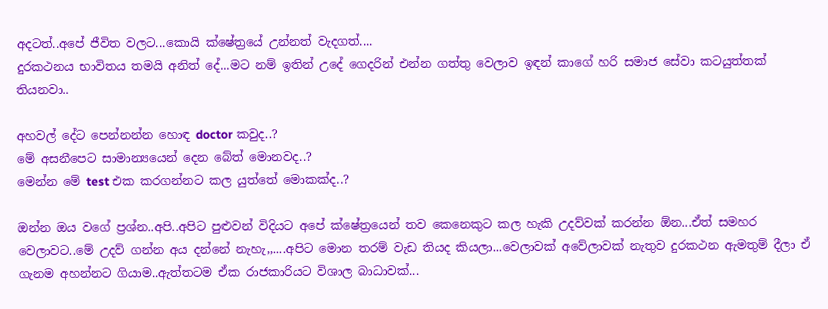අදටත්..අපේ ජීවිත වලට...කොයි ක්ෂේත්‍රයේ උන්නත් වැදගත්....
දුරකථනය භාවිතය තමයි අනිත් දේ...මට නම් ඉතින් උදේ ගෙදරින් එන්න ගත්තු වෙලාව ඉඳන් කාගේ හරි සමාජ සේවා කටයුත්තක් තියනවා..

අහවල් දේට පෙන්නන්න හොඳ doctor කවුද..?
මේ අසනීපෙට සාමාන්‍යයෙන් දෙන බේත් මොනවද..?
මෙන්න මේ test එක කරගන්නට කල යුත්තේ මොකක්ද..?

ඔන්න ඔය වගේ ප්‍රශ්න..අපි..අපිට පුළුවන් විදියට අපේ ක්ෂේත්‍රයෙන් තව කෙනෙකුට කල හැකි උදව්වක් කරන්න ඕන...ඒත් සමහර වෙලාවට..මේ උදව් ගන්න අය දන්නේ නැහැ,,....අපිට මොන තරම් වැඩ තියද කියලා...වෙලාවක් අවේලාවක් නැතුව දුරකථන ඇමතුම් දීලා ඒ ගැනම අහන්නට ගියාම..ඇත්තටම ඒක රාජකාරියට විශාල බාධාවක්...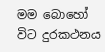මම බොහෝ විට දුරකථනය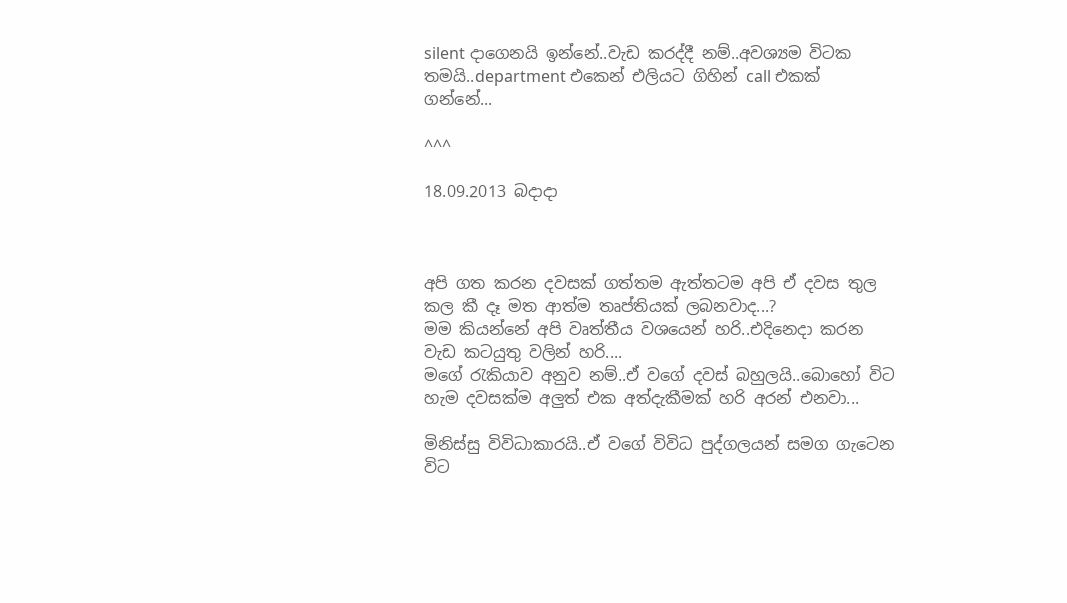silent දාගෙනයි ඉන්නේ..වැඩ කරද්දී නම්..අවශ්‍යම විටක තමයි..department එකෙන් එලියට ගිහින් call එකක් ගන්නේ...

^^^

18.09.2013 බදාදා



අපි ගත කරන දවසක් ගත්තම ඇත්තටම අපි ඒ දවස තුල කල කී දෑ මත ආත්ම තෘප්තියක් ලබනවාද...?
මම කියන්නේ අපි වෘත්තීය වශයෙන් හරි..එදිනෙදා කරන වැඩ කටයුතු වලින් හරි....
මගේ රැකියාව අනුව නම්..ඒ වගේ දවස් බහුලයි..බොහෝ විට හැම දවසක්ම අලුත් එක අත්දැකීමක් හරි අරන් එනවා...

මිනිස්සු විවිධාකාරයි..ඒ වගේ විවිධ පුද්ගලයන් සමග ගැටෙන විට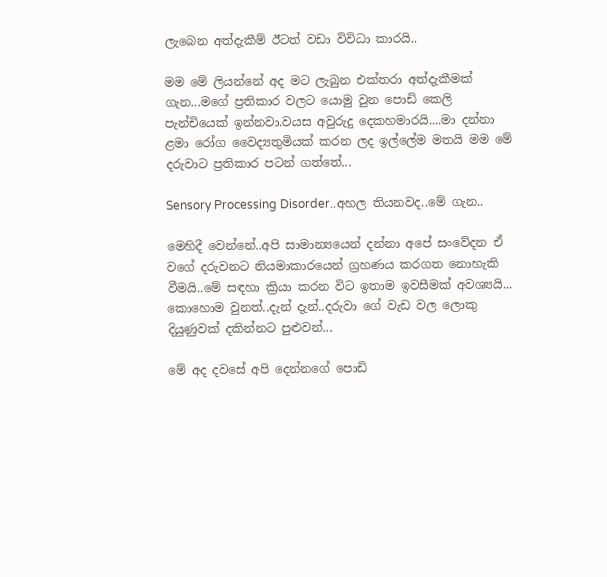ලැබෙන අත්දැකීම් ඊටත් වඩා විවිධා කාරයි..

මම මේ ලියන්නේ අද මට ලැබුන එක්තරා අත්දැකීමක් ගැන...මගේ ප්‍රතිකාර වලට යොමු වුන පොඩි කෙලි පැන්චියෙක් ඉන්නවා.වයස අවුරුදු දෙකහමාරයි....මා දන්නා ළමා රෝග වෛද්‍යතුමියක් කරන ලද ඉල්ලේම මතයි මම මේ දරුවාට ප්‍රතිකාර පටන් ගත්තේ...

Sensory Processing Disorder..අහල තියනවද..මේ ගැන..

මෙහිදී වෙන්නේ..අපි සාමාන්‍යයෙන් දන්නා අපේ සංවේදන ඒ වගේ දරුවනට නියමාකාරයෙන් ග්‍රහණය කරගත නොහැකි වීමයි..මේ සඳහා ක්‍රියා කරන විට ඉතාම ඉවසීමක් අවශ්‍යයි...
කොහොම වුනත්..දැන් දැන්..දරුවා ගේ වැඩ වල ලොකු දියුණුවක් දකින්නට පුළුවන්...

මේ අද දවසේ අපි දෙන්නගේ පොඩි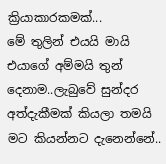ක්‍රියාකාරකමක්...
මේ තුලින් එයයි මායි එයාගේ අම්මයි තුන් දෙනාම..ලැබුවේ සුන්දර අත්දැකීමක් කියලා තමයි මට කියන්නට දැනෙන්නේ..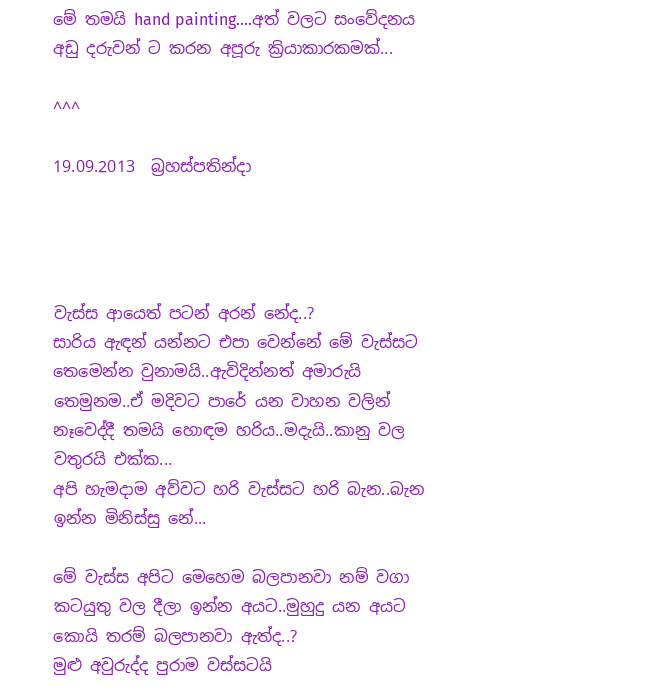මේ තමයි hand painting....අත් වලට සංවේදනය අඩු දරුවන් ට කරන අපූරු ක්‍රියාකාරකමක්...

^^^

19.09.2013  බ්‍රහස්පතින්දා




වැස්ස ආයෙත් පටන් අරන් නේද..?
සාරිය ඇඳන් යන්නට එපා වෙන්නේ මේ වැස්සට තෙමෙන්න වුනාමයි..ඇවිදින්නත් අමාරුයි තෙමුනම..ඒ මදිවට පාරේ යන වාහන වලින් නෑවෙද්දී තමයි හොඳම හරිය..මදැයි..කානු වල වතුරයි එක්ක...
අපි හැමදාම අව්වට හරි වැස්සට හරි බැන..බැන ඉන්න මිනිස්සු නේ...

මේ වැස්ස අපිට මෙහෙම බලපානවා නම් වගා කටයුතු වල දීලා ඉන්න අයට..මුහුදු යන අයට කොයි තරම් බලපානවා ඇත්ද..?
මුළු අවුරුද්ද පුරාම වස්සටයි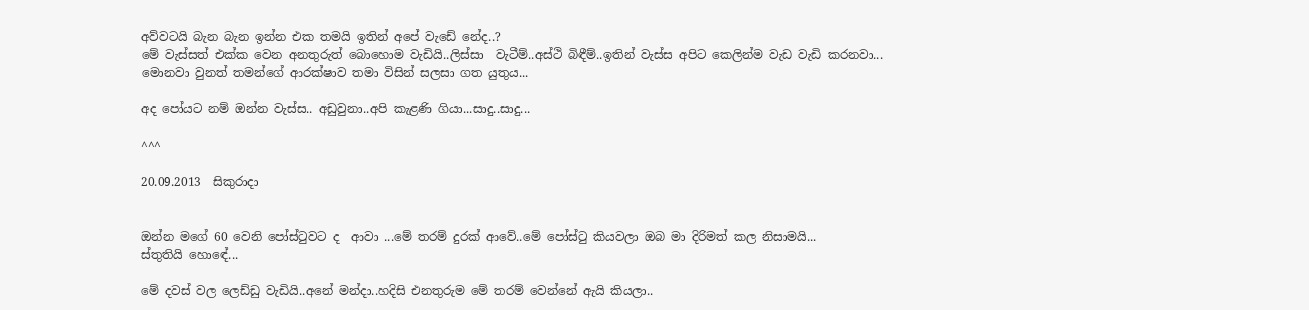අව්වටයි බැන බැන ඉන්න එක තමයි ඉතින් අපේ වැඩේ නේද..?
මේ වැස්සත් එක්ක වෙන අනතුරුත් බොහොම වැඩියි..ලිස්සා  වැටීම්..අස්ථි බිඳීම්..ඉතින් වැස්ස අපිට කෙලින්ම වැඩ වැඩි කරනවා...
මොනවා වුනත් තමන්ගේ ආරක්ෂාව තමා විසින් සලසා ගත යුතුය...

අද පෝයට නම් ඔන්න වැස්ස.. අඩුවුනා..අපි කැළණි ගියා...සාදු..සාදු...

^^^

20.09.2013  සිකුරාදා


ඔන්න මගේ 60 වෙනි පෝස්ටුවට ද  ආවා ...මේ තරම් දුරක් ආවේ..මේ පෝස්ටු කියවලා ඔබ මා දිරිමත් කල නිසාමයි...
ස්තුතියි හොඳේ...

මේ දවස් වල ලෙඩ්ඩු වැඩියි..අනේ මන්දා..හදිසි එනතුරුම මේ තරම් වෙන්නේ ඇයි කියලා..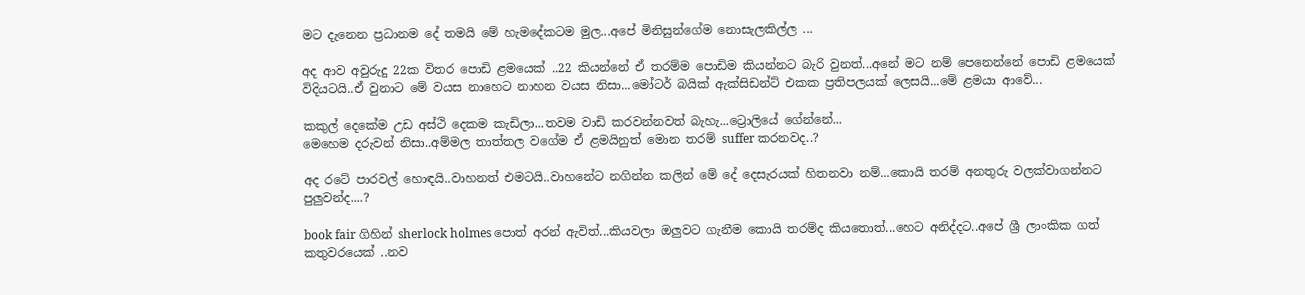මට දැනෙන ප්‍රධානම දේ තමයි මේ හැමදේකටම මුල...අපේ මිනිසුන්ගේම නොසැලකිල්ල ...

අද ආව අවුරුදු 22ක විතර පොඩි ළමයෙක් ..22 කියන්නේ ඒ තරම්ම පොඩිම කියන්නට බැරි වුනත්...අනේ මට නම් පෙනෙන්නේ පොඩි ළමයෙක් විදියටයි..ඒ වුනාට මේ වයස නාහෙට නාහන වයස නිසා...මෝටර් බයික් ඇක්සිඩන්ට් එකක ප්‍රතිපලයක් ලෙසයි...මේ ළමයා ආවේ...

කකුල් දෙකේම උඩ අස්ථි දෙකම කැඩිලා...තවම වාඩි කරවන්නවත් බැහැ...ට්‍රොලියේ ගේන්නේ...
මෙහෙම දරුවන් නිසා..අම්මල තාත්තල වගේම ඒ ළමයිනුත් මොන තරම් suffer කරනවද..?

අද රටේ පාරවල් හොඳයි..වාහනත් එමටයි..වාහනේට නගින්න කලින් මේ දේ දෙසැරයක් හිතනවා නම්...කොයි තරම් අනතුරු වලක්වාගන්නට පුලුවන්ද....?

book fair ගිහින් sherlock holmes පොත් අරන් ඇවිත්...කියවලා ඔලුවට ගැනීම කොයි තරම්ද කියතොත්...හෙට අනිද්දට..අපේ ශ්‍රී ලාංකික ගත් කතුවරයෙක් ..නව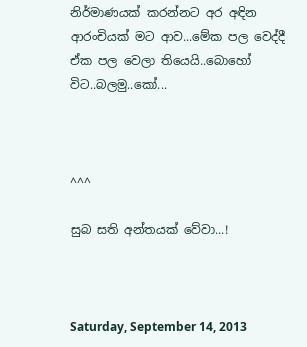නිර්මාණයක් කරන්නට අර අඳින ආරංචියක් මට ආව...මේක පල වෙද්දී ඒක පල වෙලා තියෙයි..බොහෝ විට..බලමු..කෝ...



^^^

සුබ සති අන්තයක් වේවා...!



Saturday, September 14, 2013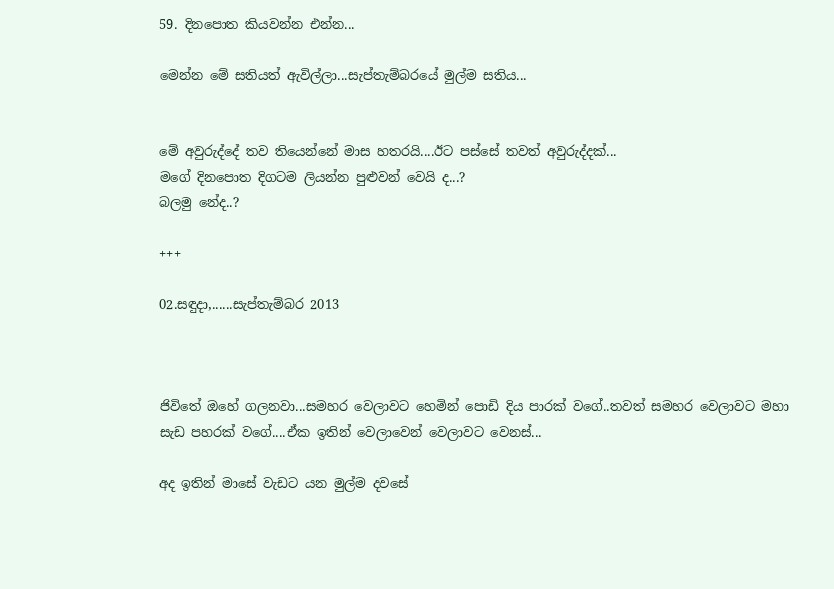59. දිනපොත කියවන්න එන්න...

මෙන්න මේ සතියත් ඇවිල්ලා...සැප්තැම්බරයේ මුල්ම සතිය...


මේ අවුරුද්දේ තව තියෙන්නේ මාස හතරයි....ඊට පස්සේ තවත් අවුරුද්දක්...
මගේ දිනපොත දිගටම ලියන්න පුළුවන් වෙයි ද...?
බලමු නේද..?

+++

02.සඳුදා,......සැප්තැම්බර 2013



ජිවිතේ ඔහේ ගලනවා...සමහර වෙලාවට හෙමින් පොඩි දිය පාරක් වගේ..තවත් සමහර වෙලාවට මහා සැඩ පහරක් වගේ....ඒක ඉතින් වෙලාවෙන් වෙලාවට වෙනස්...

අද ඉතින් මාසේ වැඩට යන මුල්ම දවසේ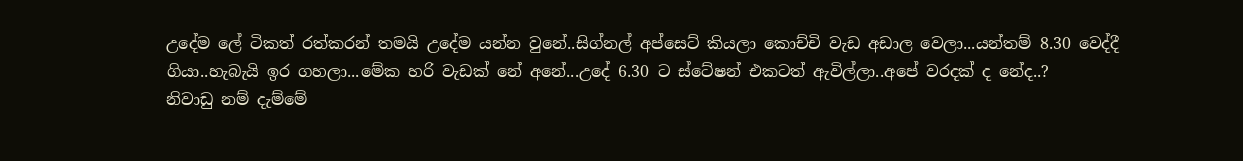උදේම ලේ ටිකත් රත්කරන් තමයි උදේම යන්න වුනේ..සිග්නල් අප්සෙට් කියලා කොච්චි වැඩ අඩාල වෙලා...යන්තම් 8.30 වෙද්දී ගියා..හැබැයි ඉර ගහලා...මේක හරි වැඩක් නේ අනේ...උදේ 6.30 ට ස්ටේෂන් එකටත් ඇවිල්ලා..අපේ වරදක් ද නේද..?
නිවාඩු නම් දැම්මේ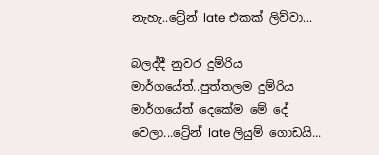නැහැ..ට්‍රේන් late එකක් ලිව්වා...

බලද්දී නුවර දුම්රිය මාර්ගයේත්..පුත්තලම දුම්රිය මාර්ගයේත් දෙකේම මේ දේ වෙලා...ට්‍රේන් late ලියුම් ගොඩයි...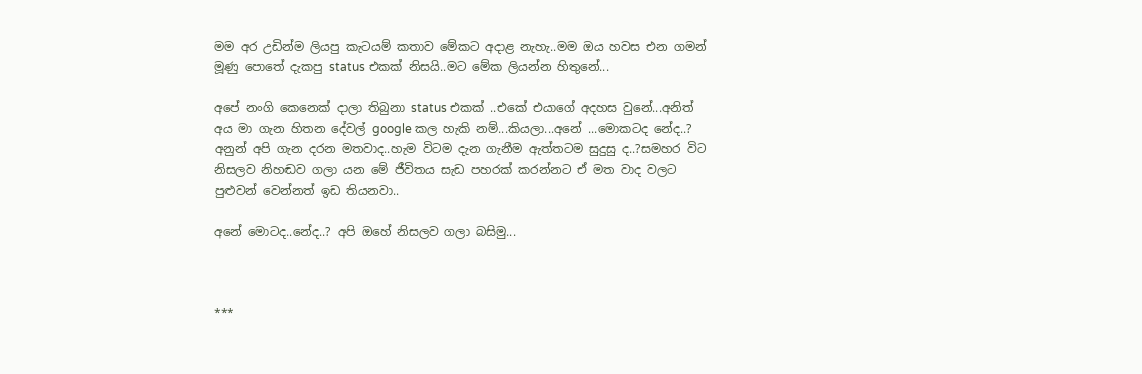මම අර උඩින්ම ලියපු කැටයම් කතාව මේකට අදාළ නැහැ..මම ඔය හවස එන ගමන් මූණු පොතේ දැකපු status එකක් නිසයි..මට මේක ලියන්න හිතුනේ...

අපේ නංගි කෙනෙක් දාලා තිබුනා status එකක් ..එකේ එයාගේ අදහස වුනේ...අනිත් අය මා ගැන හිතන දේවල් google කල හැකි නම්...කියලා...අනේ ...මොකටද නේද..?
අනුන් අපි ගැන දරන මතවාද..හැම විටම දැන ගැනීම ඇත්තටම සුදුසු ද..?සමහර විට නිසලව නිහඬව ගලා යන මේ ජීවිතය සැඩ පහරක් කරන්නට ඒ මත වාද වලට පුළුවන් වෙන්නත් ඉඩ තියනවා..

අනේ මොටද..නේද..? අපි ඔහේ නිසලව ගලා බසිමු...



***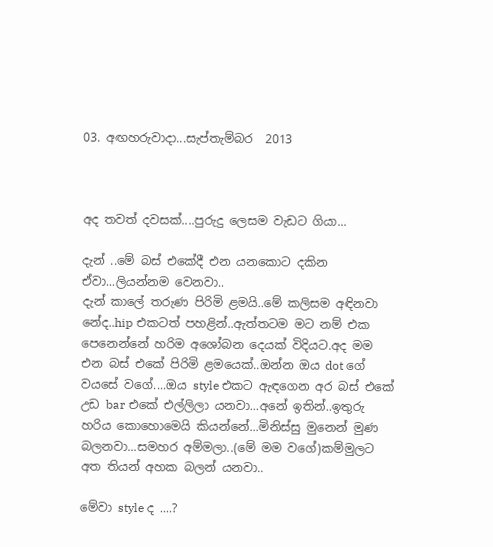03. අඟහරුවාදා...සැප්තැම්බර  2013



අද තවත් දවසක්....පුරුදු ලෙසම වැඩට ගියා...

දැන් ..මේ බස් එකේදී එන යනකොට දකින ඒවා...ලියන්නම වෙනවා..
දැන් කාලේ තරුණ පිරිමි ළමයි..මේ කලිසම අඳිනවා නේද..hip එකටත් පහළින්..ඇත්තටම මට නම් එක පෙනෙන්නේ හරිම අශෝබන දෙයක් විදියට.අද මම එන බස් එකේ පිරිමි ළමයෙක්..ඔන්න ඔය dot ගේ වයසේ වගේ....ඔය style එකට ඇඳගෙන අර බස් එකේ උඩ bar එකේ එල්ලිලා යනවා...අනේ ඉතින්..ඉතුරු හරිය කොහොමෙයි කියන්නේ...මිනිස්සු මුනෙන් මුණ බලනවා...සමහර අම්මලා..(මේ මම වගේ)කම්මුලට අත තියන් අහක බලන් යනවා..

මේවා style ද ....?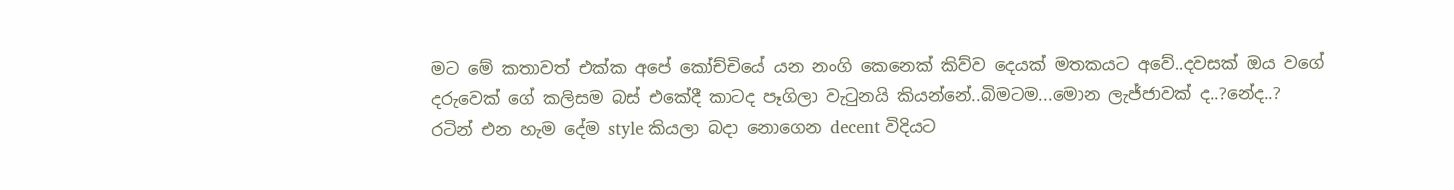මට මේ කතාවත් එක්ක අපේ කෝච්චියේ යන නංගි කෙනෙක් කිව්ව දෙයක් මතකයට අවේ..දවසක් ඔය වගේ දරුවෙක් ගේ කලිසම බස් එකේදී කාටද පෑගිලා වැටුනයි කියන්නේ..බිමටම...මොන ලැජ්ජාවක් ද..?නේද..?
රටින් එන හැම දේම style කියලා බදා නොගෙන decent විදියට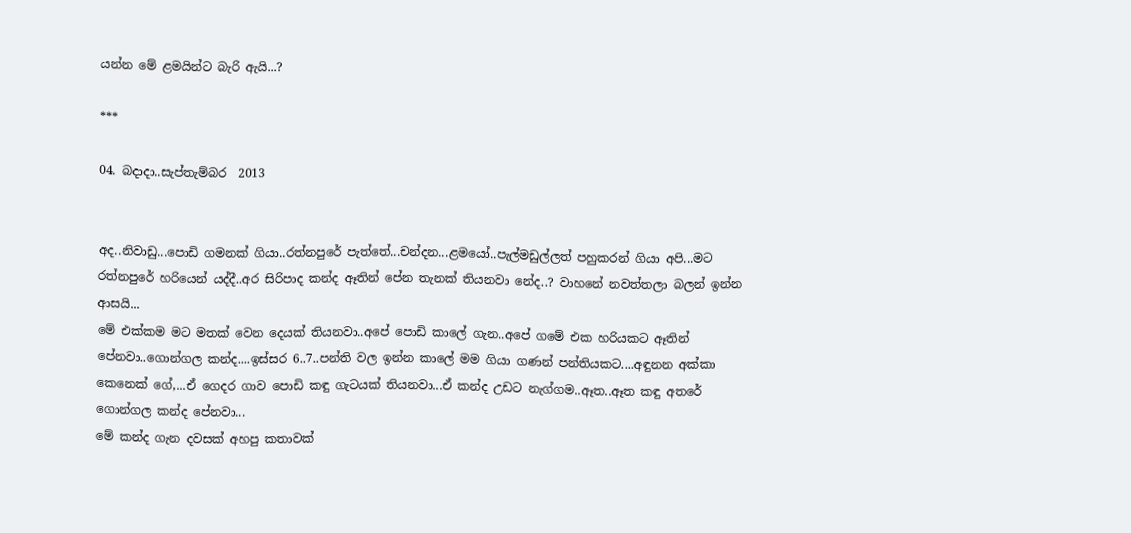යන්න මේ ළමයින්ට බැරි ඇයි...?

***

04. බදාදා..සැප්තැම්බර  2013


අද..නිවාඩු...පොඩි ගමනක් ගියා..රත්නපුරේ පැත්තේ...චන්දන...ළමයෝ..පැල්මඩුල්ලත් පහුකරන් ගියා අපි...මට රත්නපුරේ හරියෙන් යද්දී..අර සිරිපාද කන්ද ඈතින් පේන තැනක් තියනවා නේද..? වාහනේ නවත්තලා බලන් ඉන්න ආසයි...
මේ එක්කම මට මතක් වෙන දෙයක් තියනවා..අපේ පොඩි කාලේ ගැන..අපේ ගමේ එක හරියකට ඈතින් පේනවා..ගොන්ගල කන්ද....ඉස්සර 6..7..පන්ති වල ඉන්න කාලේ මම ගියා ගණන් පන්තියකට....අඳුනන අක්කා කෙනෙක් ගේ,...ඒ ගෙදර ගාව පොඩි කඳු ගැටයක් තියනවා...ඒ කන්ද උඩට නැග්ගම..ඈත..ඈත කඳු අතරේ ගොන්ගල කන්ද පේනවා...
මේ කන්ද ගැන දවසක් අහපු කතාවක්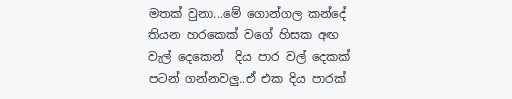මතක් වුනා...මේ ගොන්ගල කන්දේ තියන හරකෙක් වගේ හිසක අඟ වැල් දෙකෙන්  දිය පාර වල් දෙකක් පටන් ගන්නවලු..ඒ එක දිය පාරක්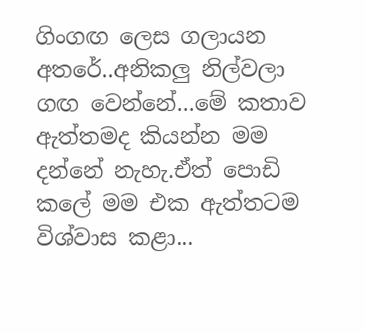ගිංගඟ ලෙස ගලායන අතරේ..අනිකලු නිල්වලා ගඟ වෙන්නේ...මේ කතාව ඇත්තමද කියන්න මම දන්නේ නැහැ.ඒත් පොඩි කලේ මම එක ඇත්තටම විශ්වාස කළා...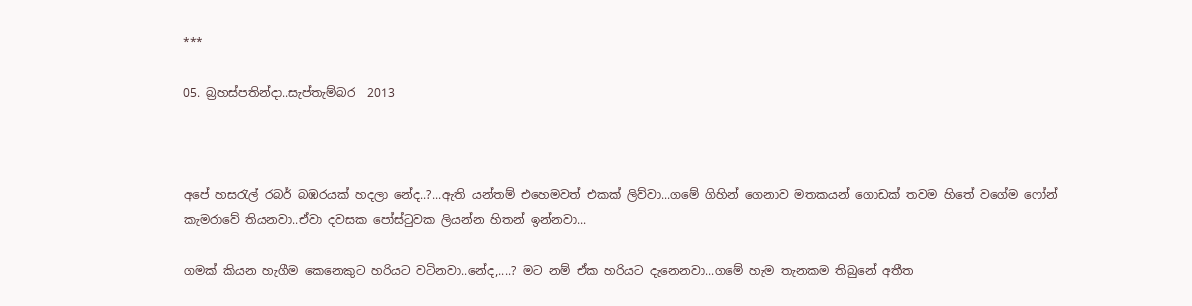***

05. බ්‍රහස්පතින්දා..සැප්තැම්බර  2013



අපේ හසරැල් රබර් බඹරයක් හදලා නේද..?...ඇති යන්තම් එහෙමවත් එකක් ලිව්වා...ගමේ ගිහින් ගෙනාව මතකයන් ගොඩක් තවම හිතේ වගේම ෆෝන් කැමරාවේ තියනවා..ඒවා දවසක පෝස්ටුවක ලියන්න හිතන් ඉන්නවා...

ගමක් කියන හැගීම කෙනෙකුට හරියට වටිනවා..නේද,....? මට නම් ඒක හරියට දැනෙනවා...ගමේ හැම තැනකම තිබුනේ අතීත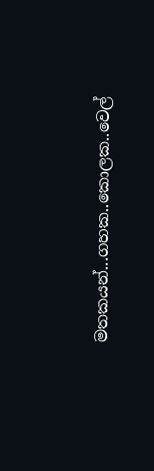මතකයන්...ගහක..කොලක..වෙල්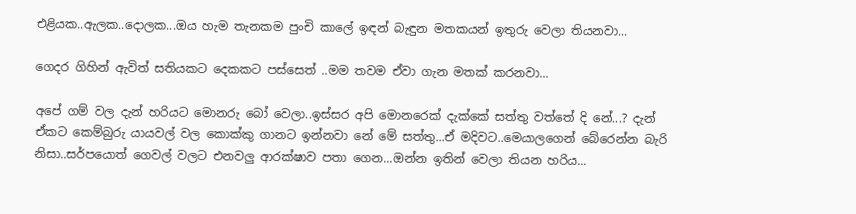එළියක..ඇලක..දොලක...ඔය හැම තැනකම පුංචි කාලේ ඉඳන් බැඳුන මතකයන් ඉතුරු වෙලා තියනවා...

ගෙදර ගිහින් ඇවිත් සතියකට දෙකකට පස්සෙත් ..මම තවම ඒවා ගැන මතක් කරනවා...

අපේ ගම් වල දැන් හරියට මොනරු බෝ වෙලා..ඉස්සර අපි මොනරෙක් දැක්කේ සත්තු වත්තේ දි නේ...? දැන්  ඒකට කෙම්බුරු යායවල් වල කොක්කු ගානට ඉන්නවා නේ මේ සත්තු...ඒ මදිවට..මෙයාලගෙන් බේරෙන්න බැරි නිසා..සර්පයොත් ගෙවල් වලට එනවලු ආරක්ෂාව පතා ගෙන...ඔන්න ඉතින් වෙලා තියන හරිය...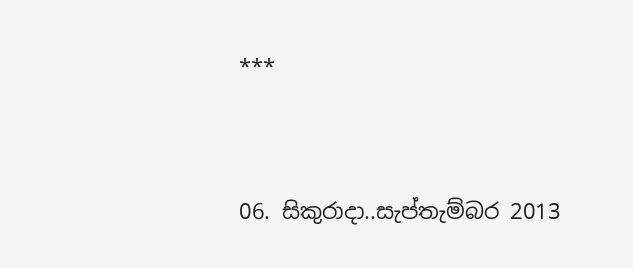***


06. සිකුරාදා..සැප්තැම්බර 2013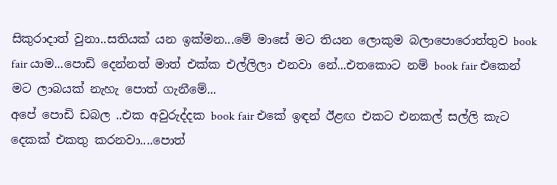සිකුරාදාත් වුනා..සතියක් යන ඉක්මන...මේ මාසේ මට තියන ලොකුම බලාපොරොත්තුව book fair යාම...පොඩි දෙන්නත් මාත් එක්ක එල්ලිලා එනවා නේ...එතකොට නම් book fair එකෙන් මට ලාබයක් නැහැ පොත් ගැනීමේ...
අපේ පොඩි ඩබල ..එක අවුරුද්දක book fair එකේ ඉඳන් ඊළඟ එකට එනකල් සල්ලි කැට දෙකක් එකතු කරනවා....පොත්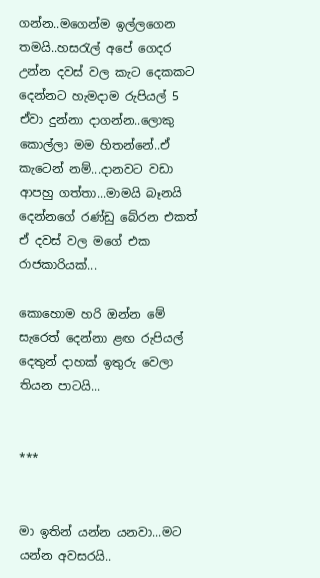ගන්න..මගෙන්ම ඉල්ලගෙන තමයි..හසරැල් අපේ ගෙදර උන්න දවස් වල කැට දෙකකට දෙන්නට හැමදාම රුපියල් 5 ඒවා දුන්නා දාගන්න..ලොකු කොල්ලා මම හිතන්නේ..ඒ කැටෙන් නම්...දානවට වඩා ආපහු ගත්තා...මාමයි බෑනයි දෙන්නගේ රණ්ඩු බේරන එකත් ඒ දවස් වල මගේ එක රාජකාරියක්...

කොහොම හරි ඔන්න මේ සැරෙත් දෙන්නා ළඟ රුපියල් දෙතුන් දාහක් ඉතුරු වෙලා තියන පාටයි...


***


මා ඉතින් යන්න යනවා...මට යන්න අවසරයි..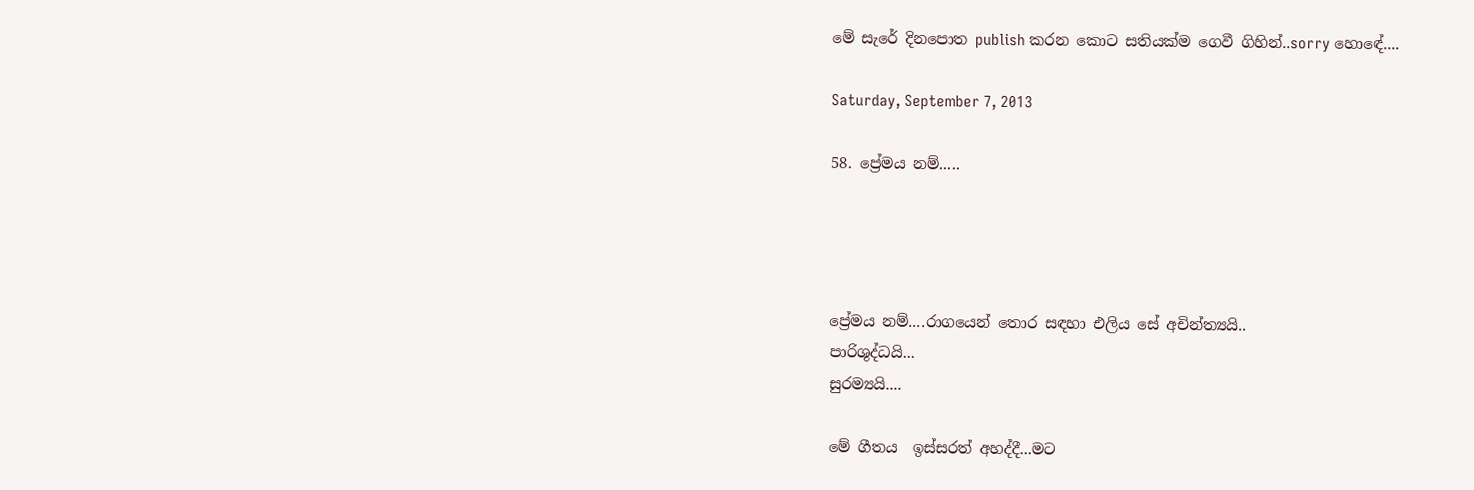මේ සැරේ දිනපොත publish කරන කොට සතියක්ම ගෙවී ගිහින්..sorry හොඳේ....

Saturday, September 7, 2013

58. ප්‍රේමය නම්.....




ප්‍රේමය නම්....රාගයෙන් තොර සඳහා එලිය සේ අචින්ත්‍යයි..
පාරිශුද්ධයි...
සුරම්‍යයි....

මේ ගීතය  ඉස්සරත් අහද්දී...මට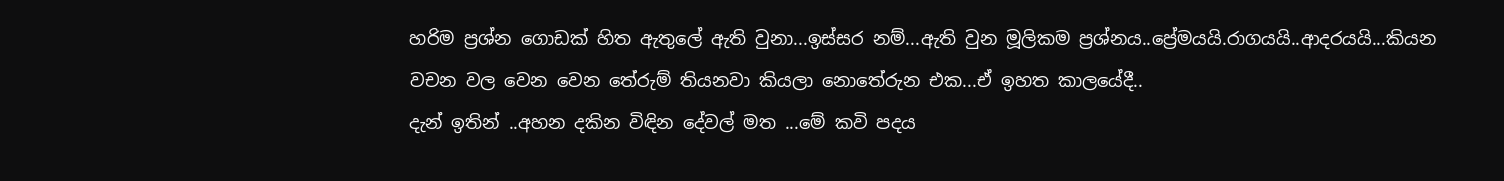හරිම ප්‍රශ්න ගොඩක් හිත ඇතුලේ ඇති වුනා...ඉස්සර නම්...ඇති වුන මූලිකම ප්‍රශ්නය..ප්‍රේමයයි.රාගයයි..ආදරයයි...කියන වචන වල වෙන වෙන තේරුම් තියනවා කියලා නොතේරුන එක...ඒ ඉහත කාලයේදී..
දැන් ඉතින් ..අහන දකින විඳින දේවල් මත ...මේ කවි පදය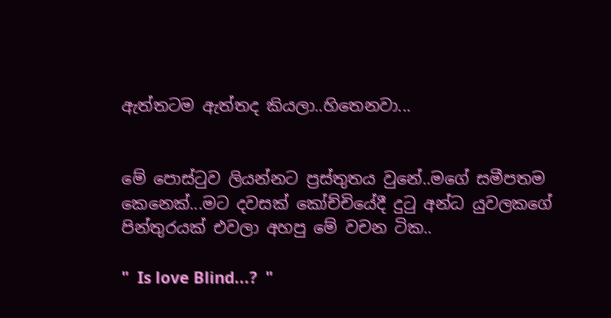ඇත්තටම ඇත්තද කියලා..හිතෙනවා...


මේ පොස්ටුව ලියන්නට ප්‍රස්තුතය වුනේ..මගේ සමීපතම කෙනෙක්...මට දවසක් කෝච්චියේදී දුටු අන්ධ යුවලකගේ පින්තුරයක් එවලා අහපු මේ වචන ටික..

"  Is love Blind...?  "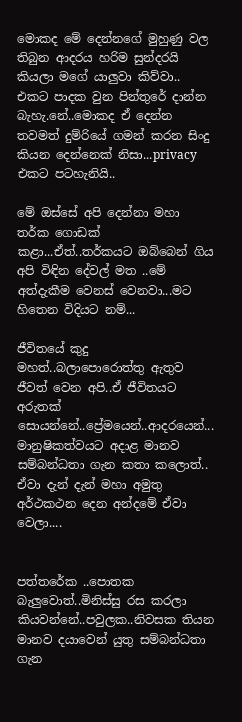මොකද මේ දෙන්නගේ මුහුණු වල තිබුන ආදරය හරිම සුන්දරයි කියලා මගේ යාලුවා කිව්වා..
එකට පාදක වුන පින්තුරේ දාන්න බැහැ.නේ..මොකද ඒ දෙන්න තවමත් දුම්රියේ ගමන් කරන සිංදු කියන දෙන්නෙක් නිසා...privacy එකට පටහැනියි..

මේ ඔස්සේ අපි දෙන්නා මහා තර්ක ගොඩක් කළා...ඒත්..තර්කයට ඔබ්බෙන් ගිය අපි විඳින දේවල් මත ..මේ අත්දැකීම වෙනස් වෙනවා...මට හිතෙන විදියට නම්...

ජීවිතයේ කුදු මහත්..බලාපොරොත්තු ඇතුව ජීවත් වෙන අපි..ඒ ජීවිතයට අරුතක් සොයන්නේ..ප්‍රේමයෙන්..ආදරයෙන්...
මානුෂිකත්වයට අදාළ මානව සම්බන්ධතා ගැන කතා කලොත්..
ඒවා දැන් දැන් මහා අමුතු අර්ථකථන දෙන අන්දමේ ඒවා වෙලා....


පත්තරේක ..පොතක බැලුවොත්..මිනිස්සු රස කරලා කියවන්නේ..පවුලක..නිවසක තියන මානව දයාවෙන් යුතු සම්බන්ධතා ගැන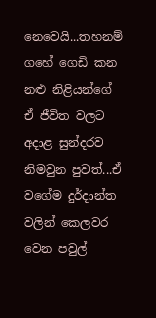නෙවෙයි...තහනම් ගහේ ගෙඩි කන නළු නිළියන්ගේ ඒ ජීවිත වලට අදාළ සුන්දරව නිමවුන පුවත්...ඒ වගේම දුර්දාන්ත වලින් කෙලවර වෙන පවුල්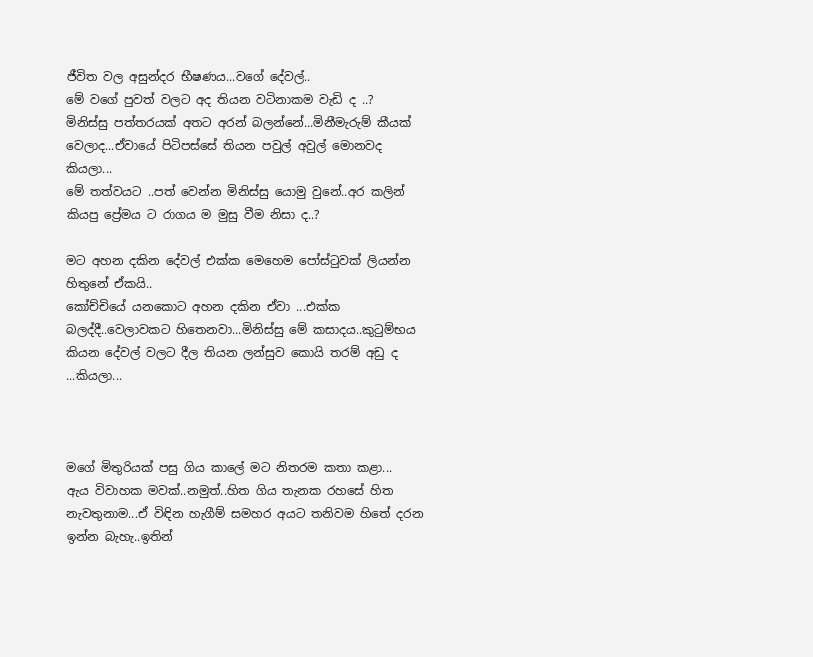ජීවිත වල අසුන්දර භීෂණය...වගේ දේවල්..
මේ වගේ පුවත් වලට අද තියන වටිනාකම වැඩි ද ..?
මිනිස්සු පත්තරයක් අතට අරන් බලන්නේ...මිනීමැරුම් කීයක් වෙලාද...ඒවායේ පිටිපස්සේ තියන පවුල් අවුල් මොනවද කියලා...
මේ තත්වයට ..පත් වෙන්න මිනිස්සු යොමු වුනේ..අර කලින් කියපු ප්‍රේමය ට රාගය ම මුසු වීම නිසා ද..?

මට අහන දකින දේවල් එක්ක මෙහෙම පෝස්ටුවක් ලියන්න හිතුනේ ඒකයි..
කෝච්චියේ යනකොට අහන දකින ඒවා ...එක්ක බලද්දී..වෙලාවකට හිතෙනවා...මිනිස්සු මේ කසාදය..කුටුම්භය කියන දේවල් වලට දීල තියන ලන්සුව කොයි තරම් අඩු ද ...කියලා...



මගේ මිතුරියක් පසු ගිය කාලේ මට නිතරම කතා කළා...
ඇය විවාහක මවක්..නමුත්..හිත ගිය තැනක රහසේ හිත නැවතුනාම...ඒ විඳින හැගීම් සමහර අයට තනිවම හිතේ දරන ඉන්න බැහැ..ඉතින්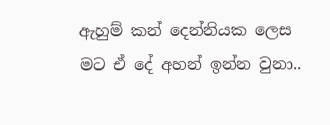ඇහුම් කන් දෙන්නියක ලෙස මට ඒ දේ අහන් ඉන්න වුනා..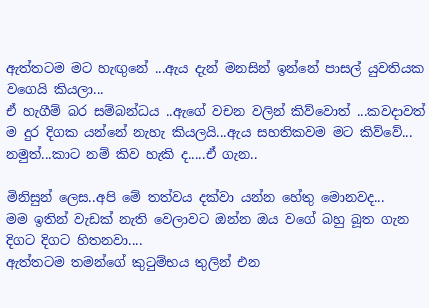ඇත්තටම මට හැඟුනේ ...ඇය දැන් මනසින් ඉන්නේ පාසල් යුවතියක වගෙයි කියලා...
ඒ හැගීම් බර සම්බන්ධය ..ඇගේ වචන වලින් කිව්වොත් ...කවදාවත් ම දුර දිගක යන්නේ නැහැ කියලයි...ඇය සහතිකවම මට කිව්වේ...
නමුත්...කාට නම් කිව හැකි ද.....ඒ ගැන..

මිනිසුන් ලෙස..අපි මේ තත්වය දක්වා යන්න හේතු මොනවද...
මම ඉතින් වැඩක් නැති වෙලාවට ඔන්න ඔය වගේ බහු බූත ගැන දිගට දිගට හිතනවා....
ඇත්තටම තමන්ගේ කුටුම්භය තුලින් එන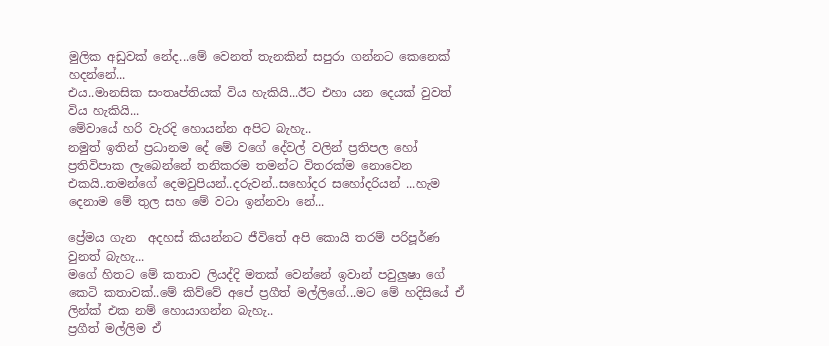මුලික අඩුවක් නේද...මේ වෙනත් තැනකින් සපුරා ගන්නට කෙනෙක් හදන්නේ...
එය..මානසික සංතෘප්තියක් විය හැකියි...ඊට එහා යන දෙයක් වුවත් විය හැකියි...
මේවායේ හරි වැරදි හොයන්න අපිට බැහැ..
නමුත් ඉතින් ප්‍රධානම දේ මේ වගේ දේවල් වලින් ප්‍රතිපල හෝ ප්‍රතිවිපාක ලැබෙන්නේ තනිකරම තමන්ට විතරක්ම නොවෙන එකයි..තමන්ගේ දෙමවුපියන්..දරුවන්..සහෝදර සහෝදරියන් ...හැම දෙනාම මේ තුල සහ මේ වටා ඉන්නවා නේ...

ප්‍රේමය ගැන  අදහස් කියන්නට ජීවිතේ අපි කොයි තරම් පරිපූර්ණ වුනත් බැහැ...
මගේ හිතට මේ කතාව ලියද්දි මතක් වෙන්නේ ඉවාන් පවුලුෂා ගේ කෙටි කතාවක්..මේ කිව්වේ අපේ ප්‍රගීත් මල්ලිගේ...මට මේ හදිසියේ ඒ ලින්ක් එක නම් හොයාගන්න බැහැ..
ප්‍රගීත් මල්ලිම ඒ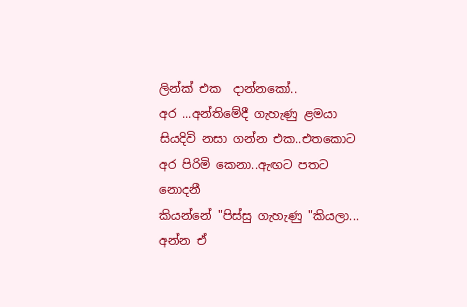ලින්ක් එක  දාන්නකෝ..
අර ...අන්තිමේදී ගැහැණු ළමයා සියදිවි නසා ගන්න එක..එතකොට අර පිරිමි කෙනා..ඇඟට පතට නොදනී
කියන්නේ "පිස්සු ගැහැණු "කියලා...
අන්න ඒ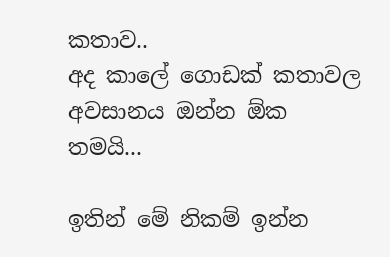කතාව..
අද කාලේ ගොඩක් කතාවල අවසානය ඔන්න ඕක තමයි...

ඉතින් මේ නිකම් ඉන්න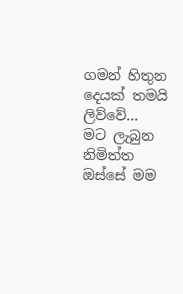ගමන් හිතුන දෙයක් තමයි ලිව්වේ...
මට ලැබුන නිමිත්ත ඔස්සේ මම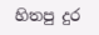හිතපු දුර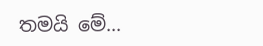තමයි මේ...